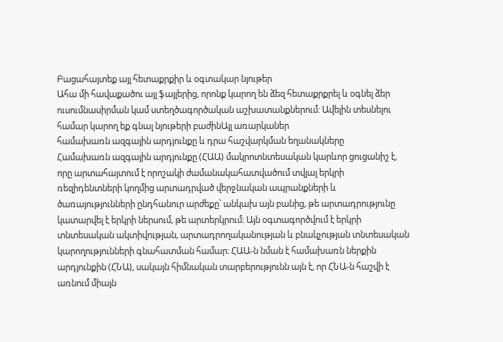Բացահայտեք այլ հետաքրքիր և օգտակար նյութեր
Ահա մի հավաքածու այլ ֆայլերից, որոնք կարող են ձեզ հետաքրքրել և օգնել ձեր ուսումնասիրման կամ ստեղծագործական աշխատանքներում: Ավելին տեսնելու համար կարող եք գնալ նյութերի բաժինԱյլ առարկաներ
համախառն ազգային արդյունքը և դրա հաշվարկման եղանակները
Համախառն ազգային արդյունքը (ՀԱԱ) մակրոտնտեսական կարևոր ցուցանիշ է, որը արտահայտում է որոշակի ժամանակահատվածում տվյալ երկրի ռեզիդենտների կողմից արտադրված վերջնական ապրանքների և ծառայությունների ընդհանուր արժեքը՝ անկախ այն բանից, թե արտադրությունը կատարվել է երկրի ներսում, թե արտերկրում։ Այն օգտագործվում է երկրի տնտեսական ակտիվության, արտադրողականության և բնակչության տնտեսական կարողությունների գնահատման համար։ ՀԱԱ-ն նման է համախառն ներքին արդյունքին (ՀՆԱ), սակայն հիմնական տարբերությունն այն է, որ ՀՆԱ-ն հաշվի է առնում միայն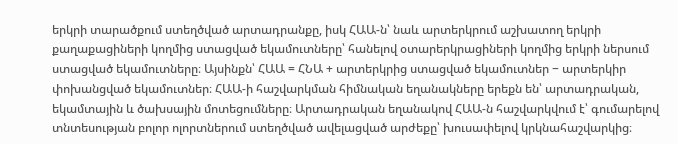երկրի տարածքում ստեղծված արտադրանքը, իսկ ՀԱԱ-ն՝ նաև արտերկրում աշխատող երկրի քաղաքացիների կողմից ստացված եկամուտները՝ հանելով օտարերկրացիների կողմից երկրի ներսում ստացված եկամուտները։ Այսինքն՝ ՀԱԱ = ՀՆԱ + արտերկրից ստացված եկամուտներ − արտերկիր փոխանցված եկամուտներ։ ՀԱԱ-ի հաշվարկման հիմնական եղանակները երեքն են՝ արտադրական, եկամտային և ծախսային մոտեցումները։ Արտադրական եղանակով ՀԱԱ-ն հաշվարկվում է՝ գումարելով տնտեսության բոլոր ոլորտներում ստեղծված ավելացված արժեքը՝ խուսափելով կրկնահաշվարկից։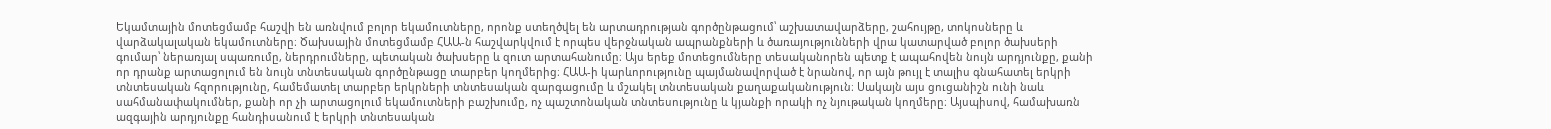Եկամտային մոտեցմամբ հաշվի են առնվում բոլոր եկամուտները, որոնք ստեղծվել են արտադրության գործընթացում՝ աշխատավարձերը, շահույթը, տոկոսները և վարձակալական եկամուտները։ Ծախսային մոտեցմամբ ՀԱԱ-ն հաշվարկվում է որպես վերջնական ապրանքների և ծառայությունների վրա կատարված բոլոր ծախսերի գումար՝ ներառյալ սպառումը, ներդրումները, պետական ծախսերը և զուտ արտահանումը։ Այս երեք մոտեցումները տեսականորեն պետք է ապահովեն նույն արդյունքը, քանի որ դրանք արտացոլում են նույն տնտեսական գործընթացը տարբեր կողմերից։ ՀԱԱ-ի կարևորությունը պայմանավորված է նրանով, որ այն թույլ է տալիս գնահատել երկրի տնտեսական հզորությունը, համեմատել տարբեր երկրների տնտեսական զարգացումը և մշակել տնտեսական քաղաքականություն։ Սակայն այս ցուցանիշն ունի նաև սահմանափակումներ, քանի որ չի արտացոլում եկամուտների բաշխումը, ոչ պաշտոնական տնտեսությունը և կյանքի որակի ոչ նյութական կողմերը։ Այսպիսով, համախառն ազգային արդյունքը հանդիսանում է երկրի տնտեսական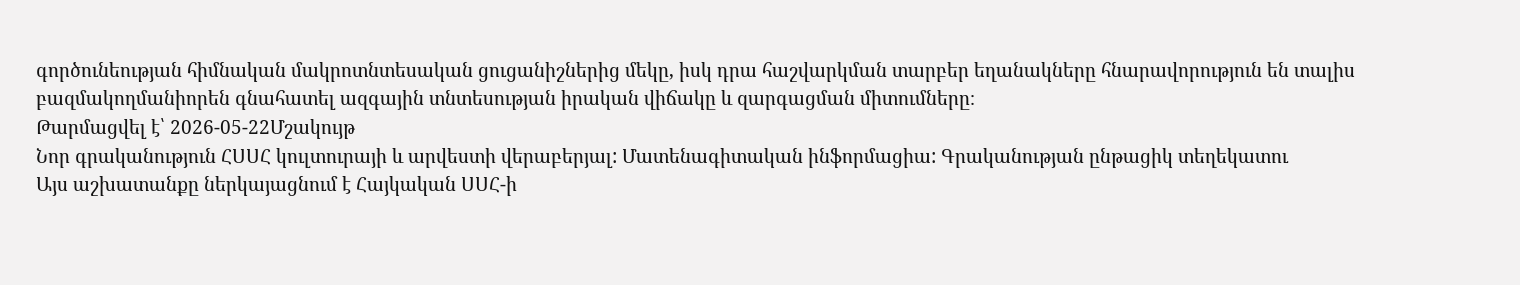գործունեության հիմնական մակրոտնտեսական ցուցանիշներից մեկը, իսկ դրա հաշվարկման տարբեր եղանակները հնարավորություն են տալիս բազմակողմանիորեն գնահատել ազգային տնտեսության իրական վիճակը և զարգացման միտումները։
Թարմացվել է՝ 2026-05-22Մշակույթ
Նոր գրականություն ՀՍՍՀ կուլտուրայի և արվեստի վերաբերյալ: Մատենագիտական ինֆորմացիա: Գրականության ընթացիկ տեղեկատու
Այս աշխատանքը ներկայացնում է Հայկական ՍՍՀ-ի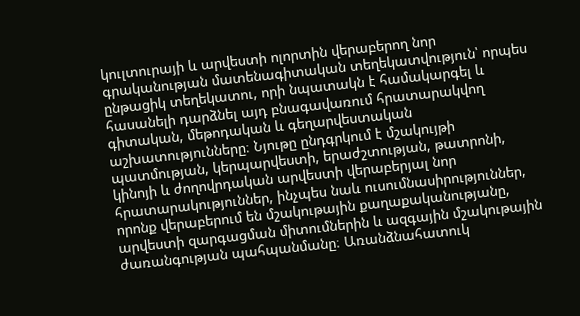կուլտուրայի և արվեստի ոլորտին վերաբերող նոր գրականության մատենագիտական տեղեկատվություն՝ որպես ընթացիկ տեղեկատու, որի նպատակն է համակարգել և հասանելի դարձնել այդ բնագավառում հրատարակվող գիտական, մեթոդական և գեղարվեստական աշխատությունները։ Նյութը ընդգրկում է մշակույթի պատմության, կերպարվեստի, երաժշտության, թատրոնի, կինոյի և ժողովրդական արվեստի վերաբերյալ նոր հրատարակություններ, ինչպես նաև ուսումնասիրություններ, որոնք վերաբերում են մշակութային քաղաքականությանը, արվեստի զարգացման միտումներին և ազգային մշակութային ժառանգության պահպանմանը։ Առանձնահատուկ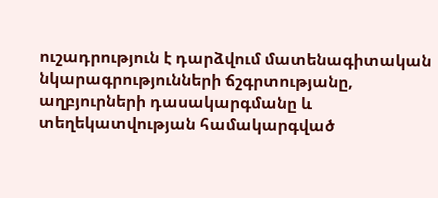ուշադրություն է դարձվում մատենագիտական նկարագրությունների ճշգրտությանը, աղբյուրների դասակարգմանը և տեղեկատվության համակարգված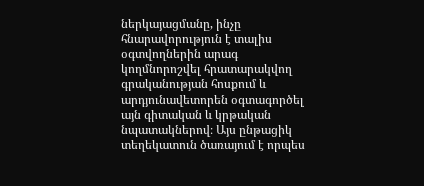ներկայացմանը, ինչը հնարավորություն է տալիս օգտվողներին արագ կողմնորոշվել հրատարակվող գրականության հոսքում և արդյունավետորեն օգտագործել այն գիտական և կրթական նպատակներով։ Այս ընթացիկ տեղեկատուն ծառայում է որպես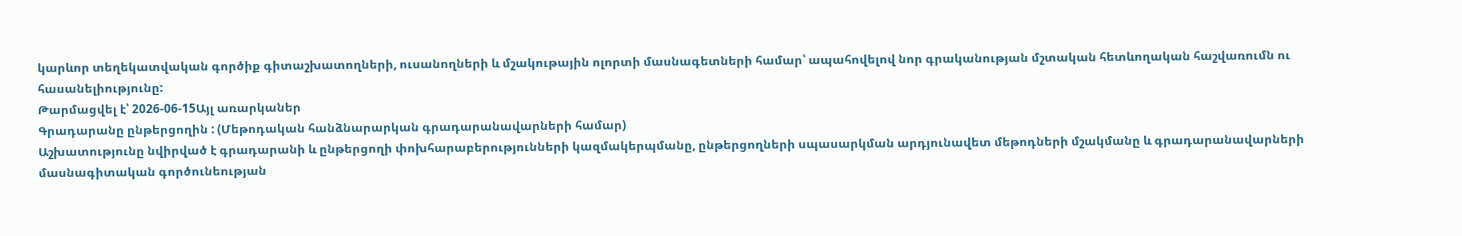կարևոր տեղեկատվական գործիք գիտաշխատողների, ուսանողների և մշակութային ոլորտի մասնագետների համար՝ ապահովելով նոր գրականության մշտական հետևողական հաշվառումն ու հասանելիությունը:
Թարմացվել է՝ 2026-06-15Այլ առարկաներ
Գրադարանը ընթերցողին : (Մեթոդական հանձնարարկան գրադարանավարների համար)
Աշխատությունը նվիրված է գրադարանի և ընթերցողի փոխհարաբերությունների կազմակերպմանը, ընթերցողների սպասարկման արդյունավետ մեթոդների մշակմանը և գրադարանավարների մասնագիտական գործունեության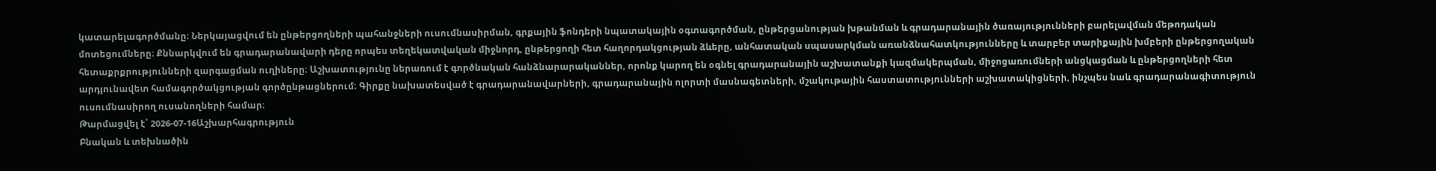կատարելագործմանը։ Ներկայացվում են ընթերցողների պահանջների ուսումնասիրման, գրքային ֆոնդերի նպատակային օգտագործման, ընթերցանության խթանման և գրադարանային ծառայությունների բարելավման մեթոդական մոտեցումները։ Քննարկվում են գրադարանավարի դերը որպես տեղեկատվական միջնորդ, ընթերցողի հետ հաղորդակցության ձևերը, անհատական սպասարկման առանձնահատկությունները և տարբեր տարիքային խմբերի ընթերցողական հետաքրքրությունների զարգացման ուղիները։ Աշխատությունը ներառում է գործնական հանձնարարականներ, որոնք կարող են օգնել գրադարանային աշխատանքի կազմակերպման, միջոցառումների անցկացման և ընթերցողների հետ արդյունավետ համագործակցության գործընթացներում։ Գիրքը նախատեսված է գրադարանավարների, գրադարանային ոլորտի մասնագետների, մշակութային հաստատությունների աշխատակիցների, ինչպես նաև գրադարանագիտություն ուսումնասիրող ուսանողների համար։
Թարմացվել է՝ 2026-07-16Աշխարհագրություն
Բնական և տեխնածին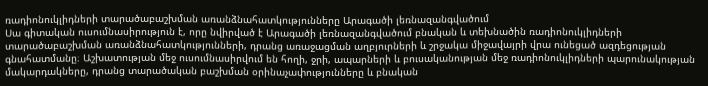ռադիոնուկլիդների տարածաբաշխման առանձնահատկությունները Արագածի լեռնազանգվածում
Սա գիտական ուսումնասիրություն է, որը նվիրված է Արագածի լեռնազանգվածում բնական և տեխնածին ռադիոնուկլիդների տարածաբաշխման առանձնահատկությունների, դրանց առաջացման աղբյուրների և շրջակա միջավայրի վրա ունեցած ազդեցության գնահատմանը։ Աշխատության մեջ ուսումնասիրվում են հողի, ջրի, ապարների և բուսականության մեջ ռադիոնուկլիդների պարունակության մակարդակները, դրանց տարածական բաշխման օրինաչափությունները և բնական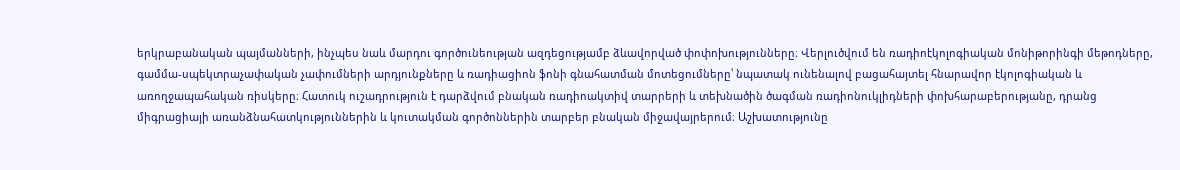երկրաբանական պայմանների, ինչպես նաև մարդու գործունեության ազդեցությամբ ձևավորված փոփոխությունները։ Վերլուծվում են ռադիոէկոլոգիական մոնիթորինգի մեթոդները, գամմա-սպեկտրաչափական չափումների արդյունքները և ռադիացիոն ֆոնի գնահատման մոտեցումները՝ նպատակ ունենալով բացահայտել հնարավոր էկոլոգիական և առողջապահական ռիսկերը։ Հատուկ ուշադրություն է դարձվում բնական ռադիոակտիվ տարրերի և տեխնածին ծագման ռադիոնուկլիդների փոխհարաբերությանը, դրանց միգրացիայի առանձնահատկություններին և կուտակման գործոններին տարբեր բնական միջավայրերում։ Աշխատությունը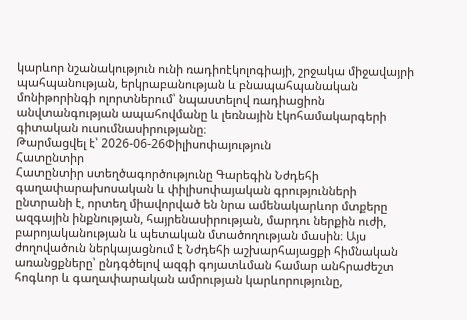կարևոր նշանակություն ունի ռադիոէկոլոգիայի, շրջակա միջավայրի պահպանության, երկրաբանության և բնապահպանական մոնիթորինգի ոլորտներում՝ նպաստելով ռադիացիոն անվտանգության ապահովմանը և լեռնային էկոհամակարգերի գիտական ուսումնասիրությանը։
Թարմացվել է՝ 2026-06-26Փիլիսոփայություն
Հատընտիր
Հատընտիր ստեղծագործությունը Գարեգին Նժդեհի գաղափարախոսական և փիլիսոփայական գրությունների ընտրանի է, որտեղ միավորված են նրա ամենակարևոր մտքերը ազգային ինքնության, հայրենասիրության, մարդու ներքին ուժի, բարոյականության և պետական մտածողության մասին։ Այս ժողովածուն ներկայացնում է Նժդեհի աշխարհայացքի հիմնական առանցքները՝ ընդգծելով ազգի գոյատևման համար անհրաժեշտ հոգևոր և գաղափարական ամրության կարևորությունը,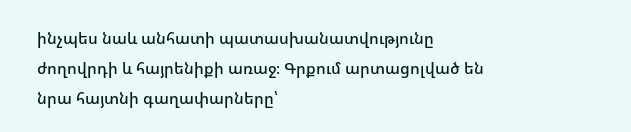ինչպես նաև անհատի պատասխանատվությունը ժողովրդի և հայրենիքի առաջ։ Գրքում արտացոլված են նրա հայտնի գաղափարները՝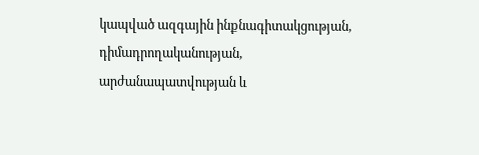կապված ազգային ինքնագիտակցության, դիմադրողականության, արժանապատվության և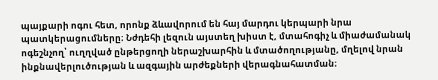պայքարի ոգու հետ, որոնք ձևավորում են հայ մարդու կերպարի նրա պատկերացումները։ Նժդեհի լեզուն այստեղ խիստ է, մտահոգիչ և միաժամանակ ոգեշնչող՝ ուղղված ընթերցողի ներաշխարհին և մտածողությանը, մղելով նրան ինքնավերլուծության և ազգային արժեքների վերագնահատման։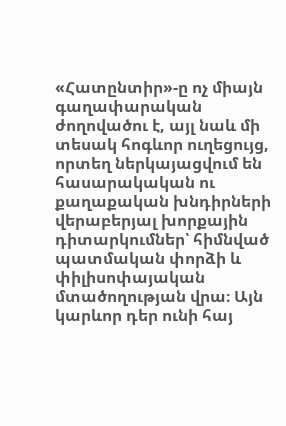«Հատընտիր»-ը ոչ միայն գաղափարական ժողովածու է, այլ նաև մի տեսակ հոգևոր ուղեցույց, որտեղ ներկայացվում են հասարակական ու քաղաքական խնդիրների վերաբերյալ խորքային դիտարկումներ՝ հիմնված պատմական փորձի և փիլիսոփայական մտածողության վրա։ Այն կարևոր դեր ունի հայ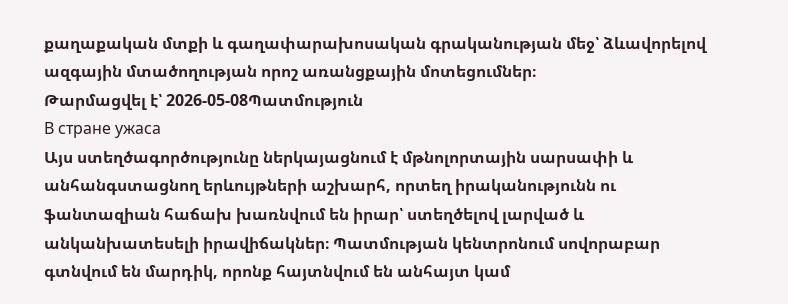քաղաքական մտքի և գաղափարախոսական գրականության մեջ՝ ձևավորելով ազգային մտածողության որոշ առանցքային մոտեցումներ։
Թարմացվել է՝ 2026-05-08Պատմություն
В стране ужаса
Այս ստեղծագործությունը ներկայացնում է մթնոլորտային սարսափի և անհանգստացնող երևույթների աշխարհ, որտեղ իրականությունն ու ֆանտազիան հաճախ խառնվում են իրար՝ ստեղծելով լարված և անկանխատեսելի իրավիճակներ։ Պատմության կենտրոնում սովորաբար գտնվում են մարդիկ, որոնք հայտնվում են անհայտ կամ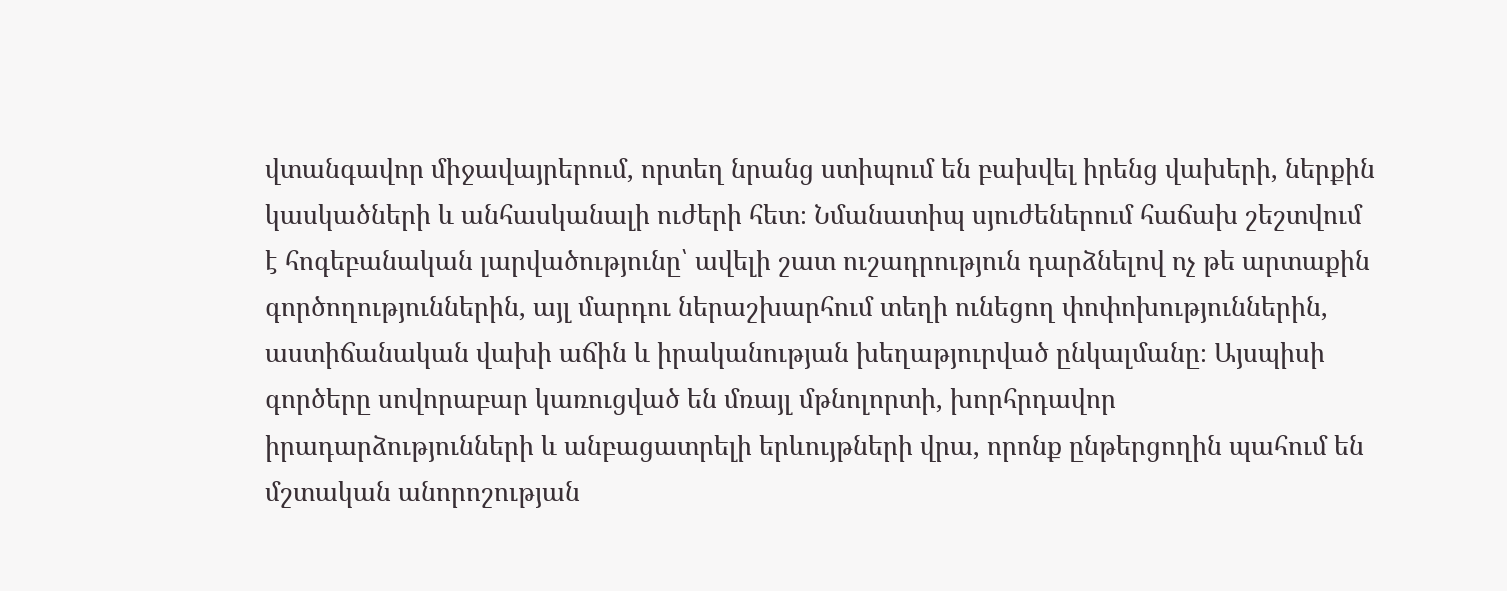վտանգավոր միջավայրերում, որտեղ նրանց ստիպում են բախվել իրենց վախերի, ներքին կասկածների և անհասկանալի ուժերի հետ։ Նմանատիպ սյուժեներում հաճախ շեշտվում է հոգեբանական լարվածությունը՝ ավելի շատ ուշադրություն դարձնելով ոչ թե արտաքին գործողություններին, այլ մարդու ներաշխարհում տեղի ունեցող փոփոխություններին, աստիճանական վախի աճին և իրականության խեղաթյուրված ընկալմանը։ Այսպիսի գործերը սովորաբար կառուցված են մռայլ մթնոլորտի, խորհրդավոր իրադարձությունների և անբացատրելի երևույթների վրա, որոնք ընթերցողին պահում են մշտական անորոշության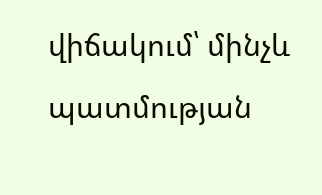վիճակում՝ մինչև պատմության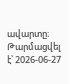ավարտը։
Թարմացվել է՝ 2026-06-27